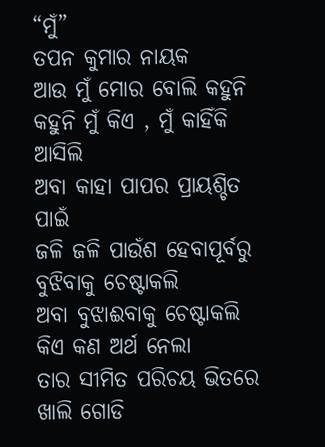“ମୁଁ”
ତପନ କୁମାର ନାୟକ
ଆଉ ମୁଁ ମୋର ବୋଲି କହୁନି
କହୁନି ମୁଁ କିଏ , ମୁଁ କାହିଁକି ଆସିଲି
ଅବା କାହା ପାପର ପ୍ରାୟଶ୍ଚିତ ପାଇଁ
ଜଳି ଜଳି ପାଉଁଶ ହେବାପୂର୍ବରୁ
ବୁଝିବାକୁ ଚେଷ୍ଟାକଲି
ଅବା ବୁଝାଈବାକୁ ଚେଷ୍ଟାକଲି
କିଏ କଣ ଅର୍ଥ ନେଲା
ତାର ସୀମିତ ପରିଚୟ ଭିତରେ
ଖାଲି ଗୋଡି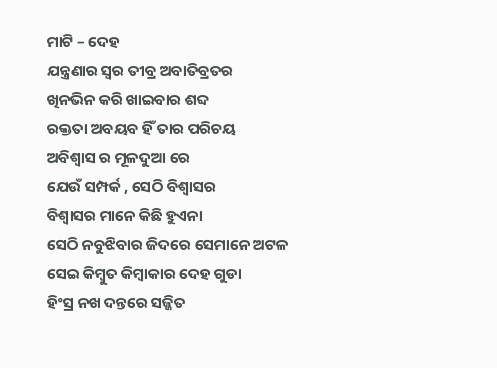ମାଟି – ଦେହ
ଯନ୍ତ୍ରଣାର ସ୍ଵର ତୀବ୍ର ଅବାତିବ୍ରତର
ଖିନଭିନ କରି ଖାଇବାର ଶବ୍ଦ
ରକ୍ତତା ଅବୟବ ହିଁ ତାର ପରିଚୟ
ଅବିଶ୍ଵାସ ର ମୂଳଦୁଆ ରେ
ଯେଉଁ ସମ୍ପର୍କ , ସେଠି ବିଶ୍ବାସର
ବିଶ୍ବାସର ମାନେ କିଛି ହୁଏନା
ସେଠି ନବୁଝିବାର ଜିଦରେ ସେମାନେ ଅଟଳ
ସେଇ କିମ୍ବୁତ କିମ୍ବାକାର ଦେହ ଗୁଡା
ହିଂସ୍ର ନଖ ଦନ୍ତରେ ସଜ୍ଜିତ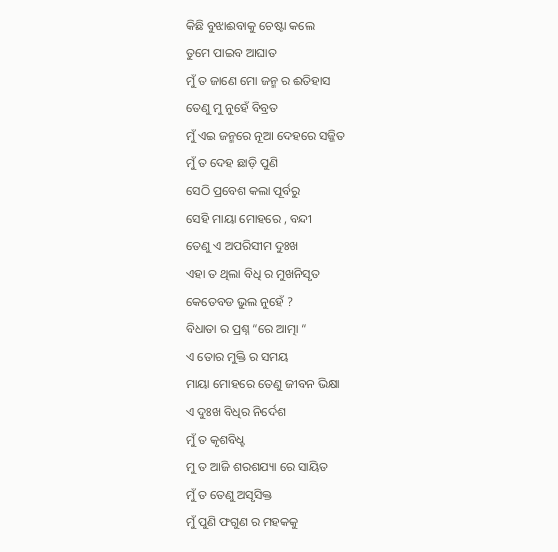କିଛି ବୁଝାଈବାକୁ ଚେଷ୍ଟା କଲେ
ତୁମେ ପାଇବ ଆଘାତ
ମୁଁ ତ ଜାଣେ ମୋ ଜନ୍ମ ର ଈତିହାସ
ତେଣୁ ମୁ ନୁହେଁ ବିବ୍ରତ
ମୁଁ ଏଇ ଜନ୍ମରେ ନୂଆ ଦେହରେ ସଜ୍ଜିତ
ମୁଁ ତ ଦେହ ଛାଡ଼ି ପୁଣି
ସେଠି ପ୍ରବେଶ କଲା ପୂର୍ବରୁ
ସେହି ମାୟା ମୋହରେ , ବନ୍ଦୀ
ତେଣୁ ଏ ଅପରିସୀମ ଦୁଃଖ
ଏହା ତ ଥିଲା ବିଧି ର ମୁଖନିସୃତ
କେତେବଡ ଭୁଲ ନୁହେଁ ?
ବିଧାତା ର ପ୍ରଶ୍ନ “ରେ ଆତ୍ମା “
ଏ ତୋର ମୁକ୍ତି ର ସମୟ
ମାୟା ମୋହରେ ତେଣୁ ଜୀବନ ଭିକ୍ଷା
ଏ ଦୁଃଖ ବିଧିର ନିର୍ଦେଶ
ମୁଁ ତ କୃଶବିଧ୍ହ
ମୁ ତ ଆଜି ଶରଶଯ୍ୟା ରେ ସାୟିତ
ମୁଁ ତ ତେଣୁ ଅସୃସିକ୍ତ
ମୁଁ ପୁଣି ଫଗୁଣ ର ମହକକୁ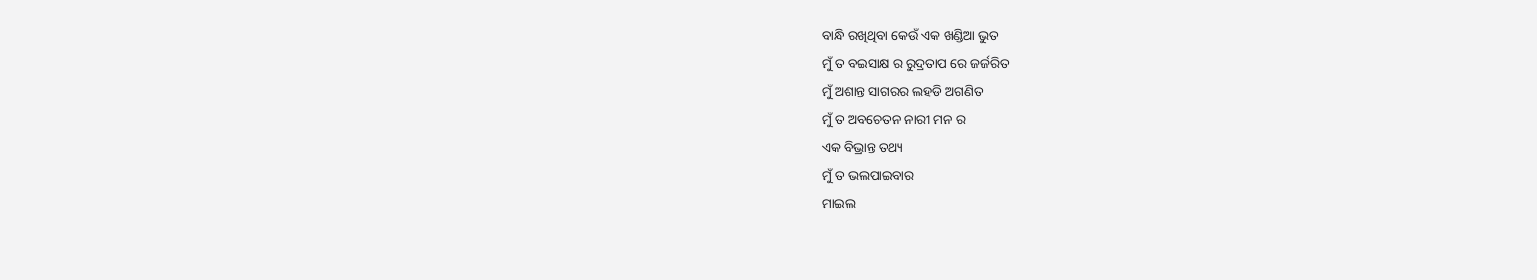ବାନ୍ଧି ରଖିଥିବା କେଉଁ ଏକ ଖଣ୍ଡିଆ ଭୁତ
ମୁଁ ତ ବଇସାକ୍ଷ ର ରୁଦ୍ରତାପ ରେ ଜର୍ଜରିତ
ମୁଁ ଅଶାନ୍ତ ସାଗରର ଲହଡି ଅଗଣିତ
ମୁଁ ତ ଅବଚେତନ ନାରୀ ମନ ର
ଏକ ବିଭ୍ରାନ୍ତ ତଥ୍ୟ
ମୁଁ ତ ଭଲପାଇବାର
ମାଇଲ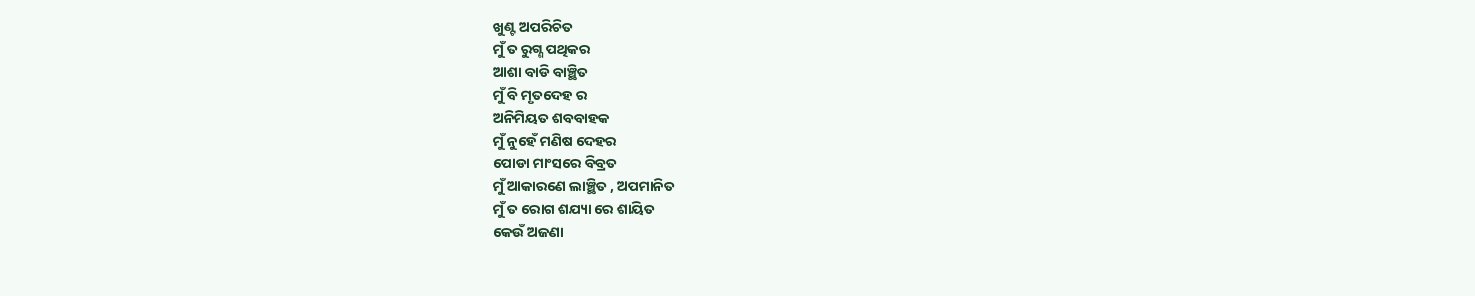ଖୁଣ୍ଟ ଅପରିଚିତ
ମୁଁ ତ ରୁଗ୍ଣ ପଥିକର
ଆଶା ବାଡି ବାଞ୍ଛିତ
ମୁଁ ବି ମୃତଦେହ ର
ଅନିମିୟତ ଶବବାହକ
ମୁଁ ନୁହେଁ ମଣିଷ ଦେହର
ପୋଡା ମାଂସରେ ବିବ୍ରତ
ମୁଁ ଆକାରଣେ ଲାଞ୍ଛିତ , ଅପମାନିତ
ମୁଁ ତ ରୋଗ ଶଯ୍ୟା ରେ ଶାୟିତ
କେଉଁ ଅଜଣା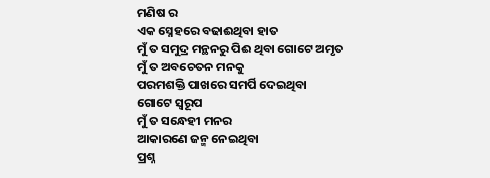ମଣିଷ ର
ଏକ ସ୍ନେହରେ ବଢାଈଥିବା ହାତ
ମୁଁ ତ ସମୁଦ୍ର ମନ୍ଥନରୁ ପିଈ ଥିବା ଗୋଟେ ଅମୃତ
ମୁଁ ତ ଅବଚେତନ ମନକୁ
ପରମଶକ୍ତି ପାଖରେ ସମର୍ପି ଦେଇଥିବା
ଗୋଟେ ସ୍ୱରୂପ
ମୁଁ ତ ସନ୍ଧେହୀ ମନର
ଆକାରଣେ ଜନ୍ମ ନେଇଥିବା
ପ୍ରଶ୍ନ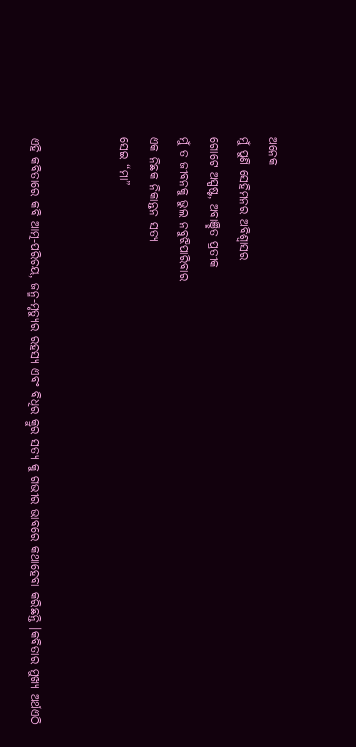ଅନେକ
ମୁଁ ପୁଣି ସେହିମନର ଅବିଶ୍ବାସର
ଗୋଟେ ଅସ୍ପଷ୍ଟ, ଅବାଞ୍ଛିତ ପ୍ରତୀକ
ମୁଁ ତ ଜୀବନକୁ ଭୁଲ ନବୁଝିପାରିବାର
ଏକ ନିଛକ ନିକାନ୍ତନ ସତ୍ୟ
ସେଇ “ମା”


ଏହି କବିତାରେ କବି ଆତ୍ମ-ପରିଚୟ, ଜନ୍ମ-ମୃତ୍ୟୁର ରହସ୍ୟ ଏବଂ ବିଧିର କ୍ରୁର ସତ୍ୟ କୁ ଗଭୀର ଭାବରେ କଥାହେବା କରିଛନ୍ତି ।କବିତାର ମୁଖ୍ୟ ଅର୍ଥଏଠି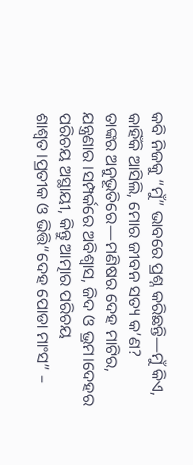କବି ନିଜକୁ “ମୁଁ” ଭାବରେ ପ୍ରଶ୍ନ କରିଛନ୍ତି—ମୁଁ କିଏ, କାହିଁକି ଆସିଲି, ମୋର ଜୀବନ ସତ୍ୟ କ’ଣ?
ତାଙ୍କର ଅନୁଭୂତିରେ—ମଣିଷର ଦେହ ମାଟିର, ଯନ୍ତ୍ରଣାର ।ସମ୍ପର୍କରେ ଅବିଶ୍ବାସ, ଜିଦ ଓ ଭ୍ରମ।ଦେହର ପରିଚୟ ଅସ୍ଥାୟୀ, କିନ୍ତୁ ଆତ୍ମାର ପରିଚୟ ଶାଶ୍ୱତ।ପ୍ରତୀକ ଓ ଭିତ୍ତି“ଦେହ ପୋଡା ମାଂସ” –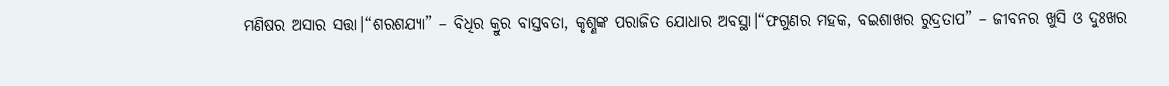ମଣିଷର ଅସାର ସତ୍ତା।“ଶରଶଯ୍ୟା” – ବିଧିର କ୍ରୁର ବାସ୍ତବତା, କୃଶ୍ଣଙ୍କ ପରାଜିତ ଯୋଧାର ଅବସ୍ଥା।“ଫଗୁଣର ମହକ, ବଇଶାଖର ରୁଦ୍ରତାପ” – ଜୀବନର ଖୁସି ଓ ଦୁଃଖର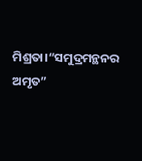ମିଶ୍ରତା।“ସମୁଦ୍ରମନ୍ଥନର ଅମୃତ”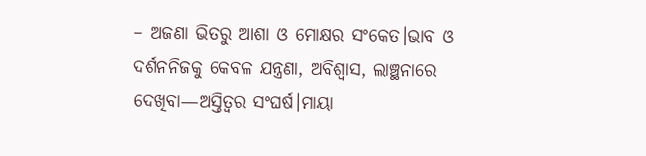– ଅଜଣା ଭିତରୁ ଆଶା ଓ ମୋକ୍ଷର ସଂକେତ।ଭାବ ଓ ଦର୍ଶନନିଜକୁ କେବଳ ଯନ୍ତ୍ରଣା, ଅବିଶ୍ୱାସ, ଲାଞ୍ଛନାରେ ଦେଖିବା—ଅସ୍ତିତ୍ୱର ସଂଘର୍ଷ।ମାୟା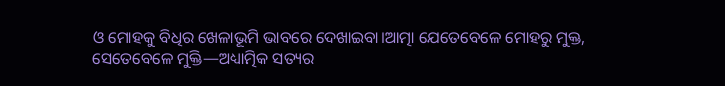ଓ ମୋହକୁ ବିଧିର ଖେଳାଭୂମି ଭାବରେ ଦେଖାଇବା।ଆତ୍ମା ଯେତେବେଳେ ମୋହରୁ ମୁକ୍ତ, ସେତେବେଳେ ମୁକ୍ତି—ଅଧ୍ୟାତ୍ମିକ ସତ୍ୟର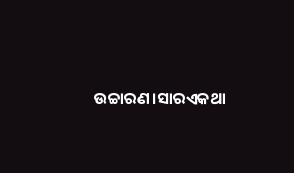ଉଚ୍ଚାରଣ।ସାରଏକଥା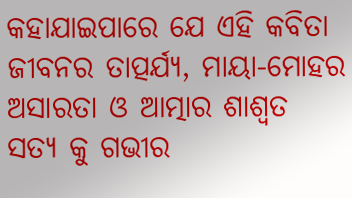କହାଯାଇପାରେ ଯେ ଏହି କବିତା ଜୀବନର ତାତ୍ପର୍ଯ୍ୟ, ମାୟା-ମୋହର ଅସାରତା ଓ ଆତ୍ମାର ଶାଶ୍ୱତ ସତ୍ୟ କୁ ଗଭୀର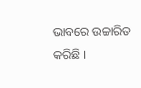ଭାବରେ ଉଚ୍ଚାରିତ କରିଛି ।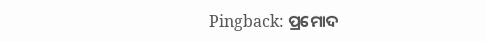Pingback: ପ୍ରମୋଦ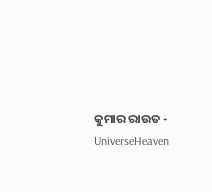କୁମାର ରାଉତ - UniverseHeaven